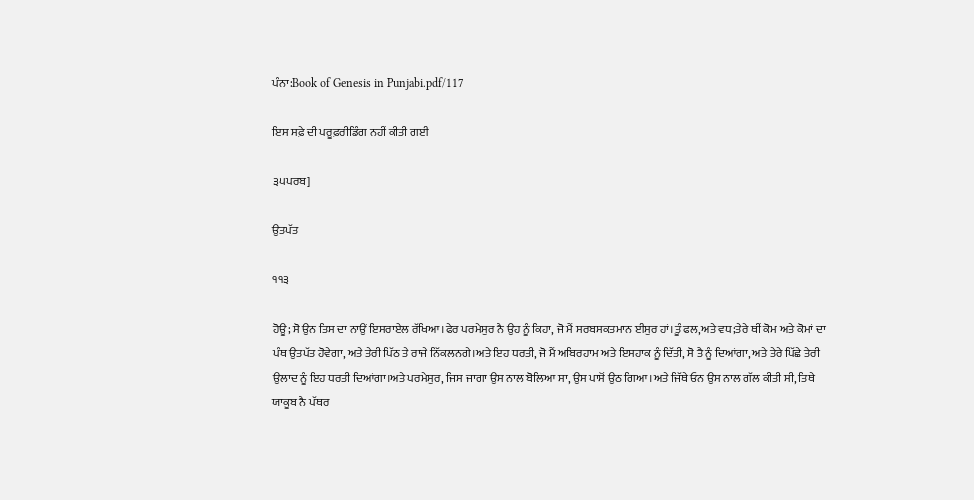ਪੰਨਾ:Book of Genesis in Punjabi.pdf/117

ਇਸ ਸਫ਼ੇ ਦੀ ਪਰੂਫ਼ਰੀਡਿੰਗ ਨਹੀਂ ਕੀਤੀ ਗਈ

੩੫ਪਰਬ]

ਉਤਪੱਤ

੧੧੩

ਹੋਊ; ਸੋ ਉਨ ਤਿਸ ਦਾ ਨਾਉਂ ਇਸਰਾਏਲ ਰੱਖਿਆ।ਫੇਰ ਪਰਮੇਸੁਰ ਨੈ ਉਹ ਨੂੰ ਕਿਹਾ, ਜੋ ਮੈਂ ਸਰਬਸਕਤਮਾਨ ਈਸੁਰ ਹਾਂ।ਤੂੰ ਫਲ,ਅਤੇ ਵਧ;ਤੇਰੇ ਥੀਂ ਕੋਮ ਅਤੇ ਕੋਮਾਂ ਦਾ ਪੰਥ ਉਤਪੱਤ ਹੋਵੇਗਾ, ਅਤੇ ਤੇਰੀ ਪਿੱਠ ਤੇ ਰਾਜੇ ਨਿੱਕਲਨਗੇ।ਅਤੇ ਇਹ ਧਰਤੀ, ਜੋ ਮੈਂ ਅਬਿਰਹਾਮ ਅਤੇ ਇਸਹਾਕ ਨੂੰ ਦਿੱਤੀ, ਸੋ ਤੈ ਨੂੰ ਦਿਆਂਗਾ, ਅਤੇ ਤੇਰੇ ਪਿੱਛੇ ਤੇਰੀ ਉਲਾਦ ਨੂੰ ਇਹ ਧਰਤੀ ਦਿਆਂਗਾ।ਅਤੇ ਪਰਮੇਸੁਰ, ਜਿਸ ਜਾਗਾ ਉਸ ਨਾਲ ਬੋਲਿਆ ਸਾ, ਉਸ ਪਾਸੋਂ ਉਠ ਗਿਆ।ਅਤੇ ਜਿੱਥੇ ਓਨ ਉਸ ਨਾਲ ਗੱਲ ਕੀਤੀ ਸੀ, ਤਿਥੇ ਯਾਕੂਬ ਨੈ ਪੱਥਰ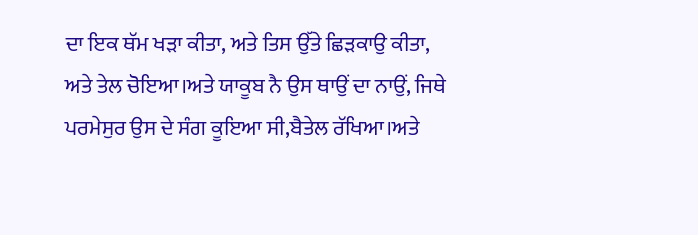ਦਾ ਇਕ ਥੱਮ ਖੜਾ ਕੀਤਾ, ਅਤੇ ਤਿਸ ਉੱਤੇ ਛਿੜਕਾਉ ਕੀਤਾ, ਅਤੇ ਤੇਲ ਚੋਇਆ।ਅਤੇ ਯਾਕੂਬ ਨੈ ਉਸ ਥਾਉਂ ਦਾ ਨਾਉਂ, ਜਿਥੇ ਪਰਮੇਸੁਰ ਉਸ ਦੇ ਸੰਗ ਕੂਇਆ ਸੀ,ਬੈਤੇਲ ਰੱਖਿਆ।ਅਤੇ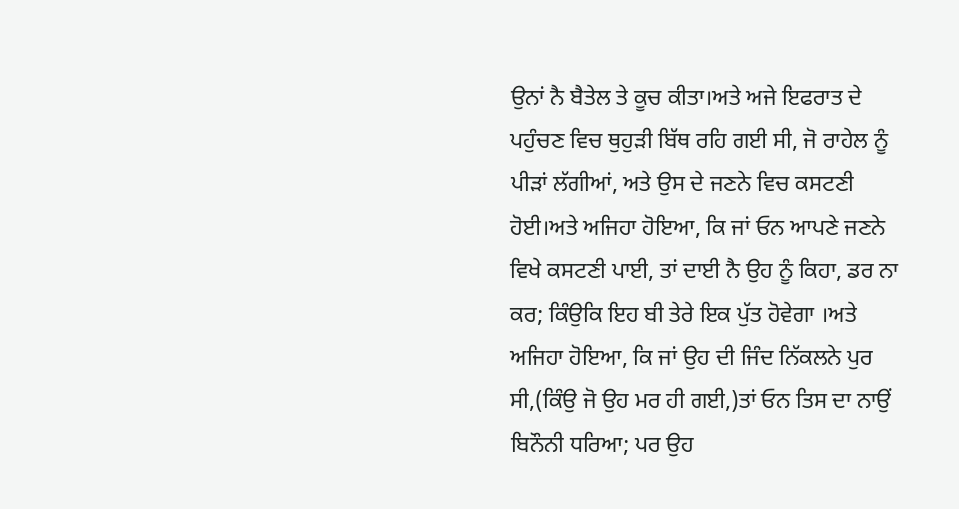ਉਨਾਂ ਨੈ ਬੈਤੇਲ ਤੇ ਕੂਚ ਕੀਤਾ।ਅਤੇ ਅਜੇ ਇਫਰਾਤ ਦੇ ਪਹੁੰਚਣ ਵਿਚ ਥੁਹੁੜੀ ਬਿੱਥ ਰਹਿ ਗਈ ਸੀ, ਜੋ ਰਾਹੇਲ ਨੂੰ ਪੀੜਾਂ ਲੱਗੀਆਂ, ਅਤੇ ਉਸ ਦੇ ਜਣਨੇ ਵਿਚ ਕਸਟਣੀ ਹੋਈ।ਅਤੇ ਅਜਿਹਾ ਹੋਇਆ, ਕਿ ਜਾਂ ਓਨ ਆਪਣੇ ਜਣਨੇ ਵਿਖੇ ਕਸਟਣੀ ਪਾਈ, ਤਾਂ ਦਾਈ ਨੈ ਉਹ ਨੂੰ ਕਿਹਾ, ਡਰ ਨਾ ਕਰ; ਕਿੰਉਕਿ ਇਹ ਬੀ ਤੇਰੇ ਇਕ ਪੁੱਤ ਹੋਵੇਗਾ ।ਅਤੇ ਅਜਿਹਾ ਹੋਇਆ, ਕਿ ਜਾਂ ਉਹ ਦੀ ਜਿੰਦ ਨਿੱਕਲਨੇ ਪੁਰ ਸੀ,(ਕਿੰਉ ਜੋ ਉਹ ਮਰ ਹੀ ਗਈ,)ਤਾਂ ਓਨ ਤਿਸ ਦਾ ਨਾਉਂ ਬਿਨੌਨੀ ਧਰਿਆ; ਪਰ ਉਹ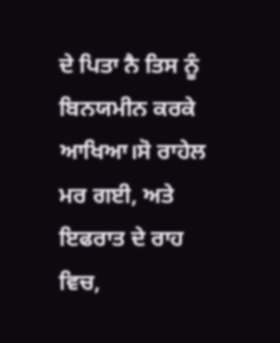ਦੇ ਪਿਤਾ ਨੈ ਤਿਸ ਨੂੰ ਬਿਨਯਮੀਨ ਕਰਕੇ ਆਖਿਆ।ਸੋ ਰਾਹੇਲ ਮਰ ਗਈ, ਅਤੇ ਇਫਰਾਤ ਦੇ ਰਾਹ ਵਿਚ,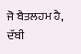ਜੋ ਬੈਤਲਹਮ ਹੈ, ਦੱਬੀ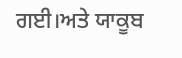ਗਈ।ਅਤੇ ਯਾਕੂਬ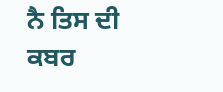ਨੈ ਤਿਸ ਦੀ ਕਬਰ